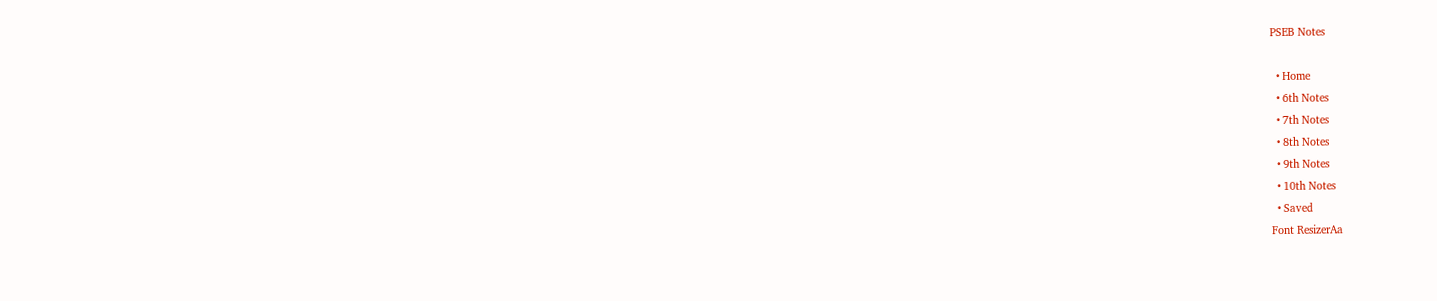PSEB Notes

  • Home
  • 6th Notes
  • 7th Notes
  • 8th Notes
  • 9th Notes
  • 10th Notes
  • Saved
Font ResizerAa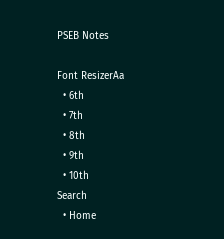PSEB Notes

Font ResizerAa
  • 6th
  • 7th
  • 8th
  • 9th
  • 10th
Search
  • Home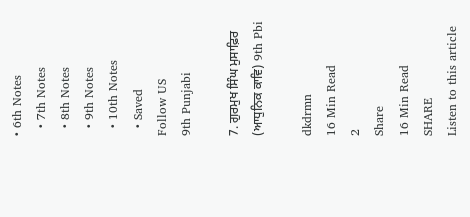• 6th Notes
  • 7th Notes
  • 8th Notes
  • 9th Notes
  • 10th Notes
  • Saved
Follow US
9th Punjabi

7. ਗੁਰਮੁਖ ਸਿੰਘ ਮੁਸਾਫ਼ਿਰ (ਆਧੁਨਿਕ ਕਾਵਿ) 9th Pbi

dkdrmn
16 Min Read
2
Share
16 Min Read
SHARE
Listen to this article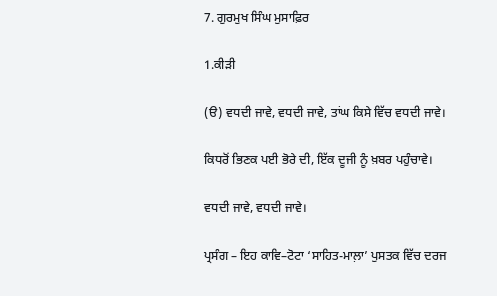7. ਗੁਰਮੁਖ ਸਿੰਘ ਮੁਸਾਫ਼ਿਰ

1.ਕੀੜੀ

(ੳ) ਵਧਦੀ ਜਾਵੇ, ਵਧਦੀ ਜਾਵੇ, ਤਾਂਘ ਕਿਸੇ ਵਿੱਚ ਵਧਦੀ ਜਾਵੇ।

ਕਿਧਰੋਂ ਭਿਣਕ ਪਈ ਭੋਰੇ ਦੀ, ਇੱਕ ਦੂਜੀ ਨੂੰ ਖ਼ਬਰ ਪਹੁੰਚਾਵੇ।

ਵਧਦੀ ਜਾਵੇ, ਵਧਦੀ ਜਾਵੇ।

ਪ੍ਰਸੰਗ – ਇਹ ਕਾਵਿ–ਟੋਟਾ ‘ਸਾਹਿਤ-ਮਾਲ਼ਾ’ ਪੁਸਤਕ ਵਿੱਚ ਦਰਜ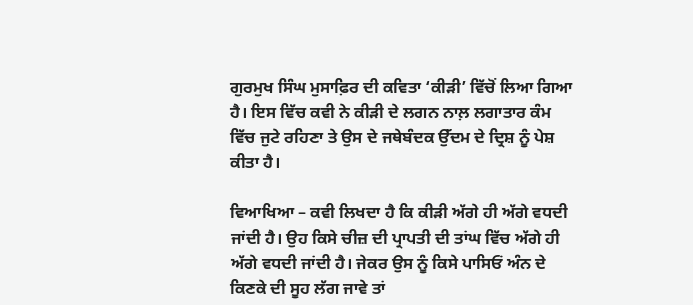ਗੁਰਮੁਖ ਸਿੰਘ ਮੁਸਾਫ਼ਿਰ ਦੀ ਕਵਿਤਾ ‘ਕੀੜੀ’ ਵਿੱਚੋਂ ਲਿਆ ਗਿਆ ਹੈ। ਇਸ ਵਿੱਚ ਕਵੀ ਨੇ ਕੀੜੀ ਦੇ ਲਗਨ ਨਾਲ਼ ਲਗਾਤਾਰ ਕੰਮ ਵਿੱਚ ਜੁਟੇ ਰਹਿਣਾ ਤੇ ਉਸ ਦੇ ਜਥੇਬੰਦਕ ਉੱਦਮ ਦੇ ਦ੍ਰਿਸ਼ ਨੂੰ ਪੇਸ਼ ਕੀਤਾ ਹੈ।

ਵਿਆਖਿਆ – ਕਵੀ ਲਿਖਦਾ ਹੈ ਕਿ ਕੀੜੀ ਅੱਗੇ ਹੀ ਅੱਗੇ ਵਧਦੀ ਜਾਂਦੀ ਹੈ। ਉਹ ਕਿਸੇ ਚੀਜ਼ ਦੀ ਪ੍ਰਾਪਤੀ ਦੀ ਤਾਂਘ ਵਿੱਚ ਅੱਗੇ ਹੀ ਅੱਗੇ ਵਧਦੀ ਜਾਂਦੀ ਹੈ। ਜੇਕਰ ਉਸ ਨੂੰ ਕਿਸੇ ਪਾਸਿਓਂ ਅੰਨ ਦੇ ਕਿਣਕੇ ਦੀ ਸੂਹ ਲੱਗ ਜਾਵੇ ਤਾਂ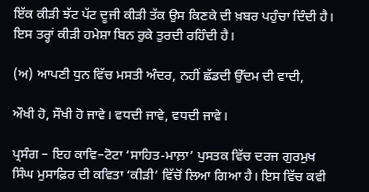ਇੱਕ ਕੀੜੀ ਝੱਟ ਪੱਟ ਦੂਜੀ ਕੀੜੀ ਤੱਕ ਉਸ ਕਿਣਕੇ ਦੀ ਖ਼ਬਰ ਪਹੁੰਚਾ ਦਿੰਦੀ ਹੈ। ਇਸ ਤਰ੍ਹਾਂ ਕੀੜੀ ਹਮੇਸ਼ਾ ਬਿਨ ਰੁਕੇ ਤੁਰਦੀ ਰਹਿੰਦੀ ਹੈ।

(ਅ) ਆਪਣੀ ਧੁਨ ਵਿੱਚ ਮਸਤੀ ਅੰਦਰ, ਨਹੀਂ ਛੱਡਦੀ ਉੱਦਮ ਦੀ ਵਾਦੀ,

ਔਖੀ ਹੋ, ਸੌਖੀ ਹੋ ਜਾਵੇ। ਵਧਦੀ ਜਾਵੇ, ਵਧਦੀ ਜਾਵੇ।

ਪ੍ਰਸੰਗ – ਇਹ ਕਾਵਿ–ਟੋਟਾ ‘ਸਾਹਿਤ-ਮਾਲ਼ਾ’ ਪੁਸਤਕ ਵਿੱਚ ਦਰਜ ਗੁਰਮੁਖ ਸਿੰਘ ਮੁਸਾਫ਼ਿਰ ਦੀ ਕਵਿਤਾ ‘ਕੀੜੀ’ ਵਿੱਚੋਂ ਲਿਆ ਗਿਆ ਹੈ। ਇਸ ਵਿੱਚ ਕਵੀ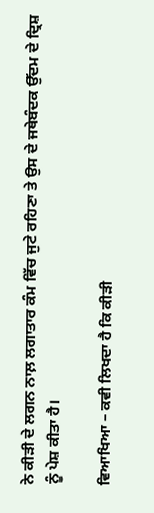ਨੇ ਕੀੜੀ ਦੇ ਲਗਨ ਨਾਲ਼ ਲਗਾਤਾਰ ਕੰਮ ਵਿੱਚ ਜੁਟੇ ਰਹਿਣਾ ਤੇ ਉਸ ਦੇ ਜਥੇਬੰਦਕ ਉੱਦਮ ਦੇ ਦ੍ਰਿਸ਼ ਨੂੰ ਪੇਸ਼ ਕੀਤਾ ਹੈ।

ਵਿਆਖਿਆ – ਕਵੀ ਲਿਖਦਾ ਹੈ ਕਿ ਕੀੜੀ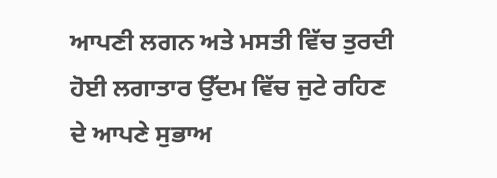ਆਪਣੀ ਲਗਨ ਅਤੇ ਮਸਤੀ ਵਿੱਚ ਤੁਰਦੀ ਹੋਈ ਲਗਾਤਾਰ ਉੱਦਮ ਵਿੱਚ ਜੁਟੇ ਰਹਿਣ ਦੇ ਆਪਣੇ ਸੁਭਾਅ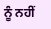ਨੂੰ ਨਹੀਂ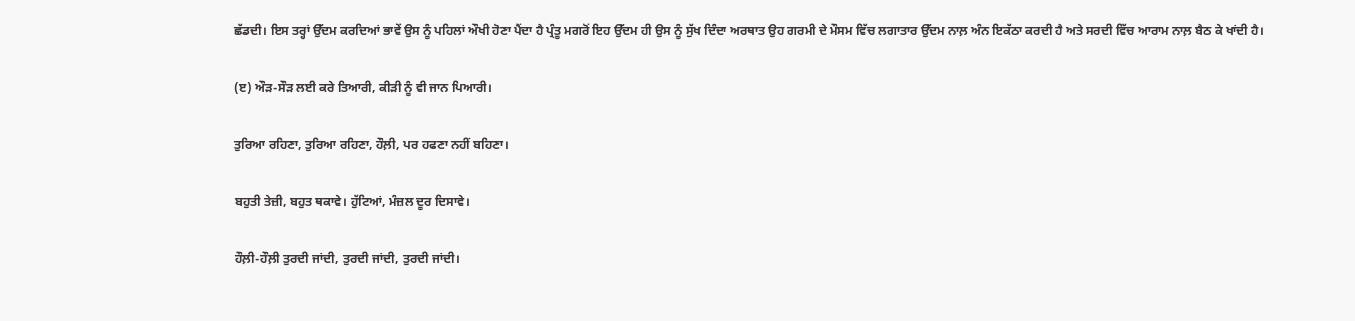ਛੱਡਦੀ। ਇਸ ਤਰ੍ਹਾਂ ਉੱਦਮ ਕਰਦਿਆਂ ਭਾਵੇਂ ਉਸ ਨੂੰ ਪਹਿਲਾਂ ਔਖੀ ਹੋਣਾ ਪੈਂਦਾ ਹੈ ਪ੍ਰੰਤੂ ਮਗਰੋਂ ਇਹ ਉੱਦਮ ਹੀ ਉਸ ਨੂੰ ਸੁੱਖ ਦਿੰਦਾ ਅਰਥਾਤ ਉਹ ਗਰਮੀ ਦੇ ਮੌਸਮ ਵਿੱਚ ਲਗਾਤਾਰ ਉੱਦਮ ਨਾਲ਼ ਅੰਨ ਇਕੱਠਾ ਕਰਦੀ ਹੈ ਅਤੇ ਸਰਦੀ ਵਿੱਚ ਆਰਾਮ ਨਾਲ਼ ਬੈਠ ਕੇ ਖਾਂਦੀ ਹੈ।

(ੲ) ਔੜ-ਸੌੜ ਲਈ ਕਰੇ ਤਿਆਰੀ, ਕੀੜੀ ਨੂੰ ਵੀ ਜਾਨ ਪਿਆਰੀ।

ਤੁਰਿਆ ਰਹਿਣਾ, ਤੁਰਿਆ ਰਹਿਣਾ, ਹੌਲ਼ੀ, ਪਰ ਹਫਣਾ ਨਹੀਂ ਬਹਿਣਾ।

ਬਹੁਤੀ ਤੇਜ਼ੀ, ਬਹੁਤ ਥਕਾਵੇ। ਹੁੱਟਿਆਂ, ਮੰਜ਼ਲ ਦੂਰ ਦਿਸਾਵੇ।

ਹੌਲ਼ੀ-ਹੌਲ਼ੀ ਤੁਰਦੀ ਜਾਂਦੀ, ਤੁਰਦੀ ਜਾਂਦੀ, ਤੁਰਦੀ ਜਾਂਦੀ।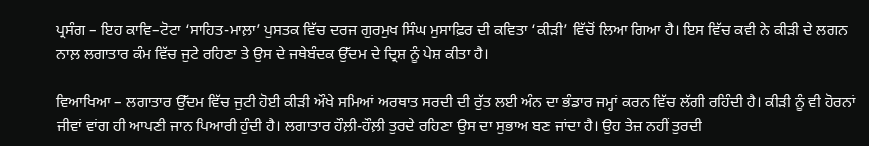ਪ੍ਰਸੰਗ – ਇਹ ਕਾਵਿ–ਟੋਟਾ ‘ਸਾਹਿਤ-ਮਾਲ਼ਾ’ ਪੁਸਤਕ ਵਿੱਚ ਦਰਜ ਗੁਰਮੁਖ ਸਿੰਘ ਮੁਸਾਫ਼ਿਰ ਦੀ ਕਵਿਤਾ ‘ਕੀੜੀ’ ਵਿੱਚੋਂ ਲਿਆ ਗਿਆ ਹੈ। ਇਸ ਵਿੱਚ ਕਵੀ ਨੇ ਕੀੜੀ ਦੇ ਲਗਨ ਨਾਲ਼ ਲਗਾਤਾਰ ਕੰਮ ਵਿੱਚ ਜੁਟੇ ਰਹਿਣਾ ਤੇ ਉਸ ਦੇ ਜਥੇਬੰਦਕ ਉੱਦਮ ਦੇ ਦ੍ਰਿਸ਼ ਨੂੰ ਪੇਸ਼ ਕੀਤਾ ਹੈ।

ਵਿਆਖਿਆ – ਲਗਾਤਾਰ ਉੱਦਮ ਵਿੱਚ ਜੁਟੀ ਹੋਈ ਕੀੜੀ ਔਖੇ ਸਮਿਆਂ ਅਰਥਾਤ ਸਰਦੀ ਦੀ ਰੁੱਤ ਲਈ ਅੰਨ ਦਾ ਭੰਡਾਰ ਜਮ੍ਹਾਂ ਕਰਨ ਵਿੱਚ ਲੱਗੀ ਰਹਿੰਦੀ ਹੈ। ਕੀੜੀ ਨੂੰ ਵੀ ਹੋਰਨਾਂ ਜੀਵਾਂ ਵਾਂਗ ਹੀ ਆਪਣੀ ਜਾਨ ਪਿਆਰੀ ਹੁੰਦੀ ਹੈ। ਲਗਾਤਾਰ ਹੌਲ਼ੀ-ਹੌਲ਼ੀ ਤੁਰਦੇ ਰਹਿਣਾ ਉਸ ਦਾ ਸੁਭਾਅ ਬਣ ਜਾਂਦਾ ਹੈ। ਉਹ ਤੇਜ਼ ਨਹੀਂ ਤੁਰਦੀ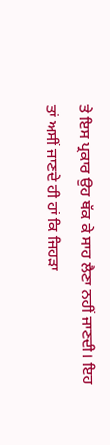ਤੇ ਇਸ ਪ੍ਰਕਾਰ ਉਹ ਥੱਕ ਕੇ ਸਾਹ ਲੈਣਾ ਨਹੀਂ ਜਾਣਦੀ। ਇਹ ਤਾਂ ਅਸੀਂ ਜਾਣਦੇ ਹੀ ਹਾਂ ਕਿ ਜਿਹੜਾ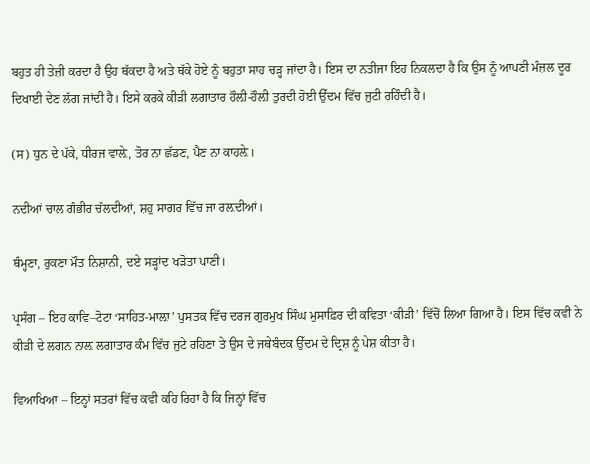ਬਹੁਤ ਹੀ ਤੇਜ਼ੀ ਕਰਦਾ ਹੈ ਉਹ ਥੱਕਦਾ ਹੈ ਅਤੇ ਥੱਕੇ ਹੋਏ ਨੂੰ ਬਹੁਤਾ ਸਾਹ ਚੜ੍ਹ ਜਾਂਦਾ ਹੈ। ਇਸ ਦਾ ਨਤੀਜਾ ਇਹ ਨਿਕਲਦਾ ਹੈ ਕਿ ਉਸ ਨੂੰ ਆਪਣੀ ਮੰਜ਼ਲ ਦੂਰ ਦਿਖਾਈ ਦੇਣ ਲੱਗ ਜਾਂਦੀ ਹੈ। ਇਸੇ ਕਰਕੇ ਕੀੜੀ ਲਗਾਤਾਰ ਹੌਲ਼ੀ-ਹੌਲ਼ੀ ਤੁਰਦੀ ਹੋਈ ਉੱਦਮ ਵਿੱਚ ਜੁਟੀ ਰਹਿੰਦੀ ਹੈ।

(ਸ) ਧੁਨ ਦੇ ਪੱਕੇ, ਧੀਰਜ ਵਾਲ਼ੇ, ਤੋਰ ਨਾ ਛੱਡਣ, ਪੈਣ ਨਾ ਕਾਹਲ਼ੇ।

ਨਦੀਆਂ ਚਾਲ ਗੰਭੀਰ ਚੱਲਦੀਆਂ, ਸ਼ਹੁ ਸਾਗਰ ਵਿੱਚ ਜਾ ਰਲ਼ਦੀਆਂ।

ਥੰਮ੍ਹਣਾ, ਰੁਕਣਾ ਮੌਤ ਨਿਸ਼ਾਨੀ, ਦਏ ਸੜ੍ਹਾਂਦ ਖੜੋਤਾ ਪਾਣੀ।

ਪ੍ਰਸੰਗ – ਇਹ ਕਾਵਿ–ਟੋਟਾ ‘ਸਾਹਿਤ-ਮਾਲ਼ਾ’ ਪੁਸਤਕ ਵਿੱਚ ਦਰਜ ਗੁਰਮੁਖ ਸਿੰਘ ਮੁਸਾਫ਼ਿਰ ਦੀ ਕਵਿਤਾ ‘ਕੀੜੀ’ ਵਿੱਚੋਂ ਲਿਆ ਗਿਆ ਹੈ। ਇਸ ਵਿੱਚ ਕਵੀ ਨੇ ਕੀੜੀ ਦੇ ਲਗਨ ਨਾਲ਼ ਲਗਾਤਾਰ ਕੰਮ ਵਿੱਚ ਜੁਟੇ ਰਹਿਣਾ ਤੇ ਉਸ ਦੇ ਜਥੇਬੰਦਕ ਉੱਦਮ ਦੇ ਦ੍ਰਿਸ਼ ਨੂੰ ਪੇਸ਼ ਕੀਤਾ ਹੈ।

ਵਿਆਖਿਆ – ਇਨ੍ਹਾਂ ਸਤਰਾਂ ਵਿੱਚ ਕਵੀ ਕਹਿ ਰਿਹਾ ਹੈ ਕਿ ਜਿਨ੍ਹਾਂ ਵਿੱਚ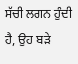ਸੱਚੀ ਲਗਨ ਹੁੰਦੀ ਹੈ, ਉਹ ਬੜੇ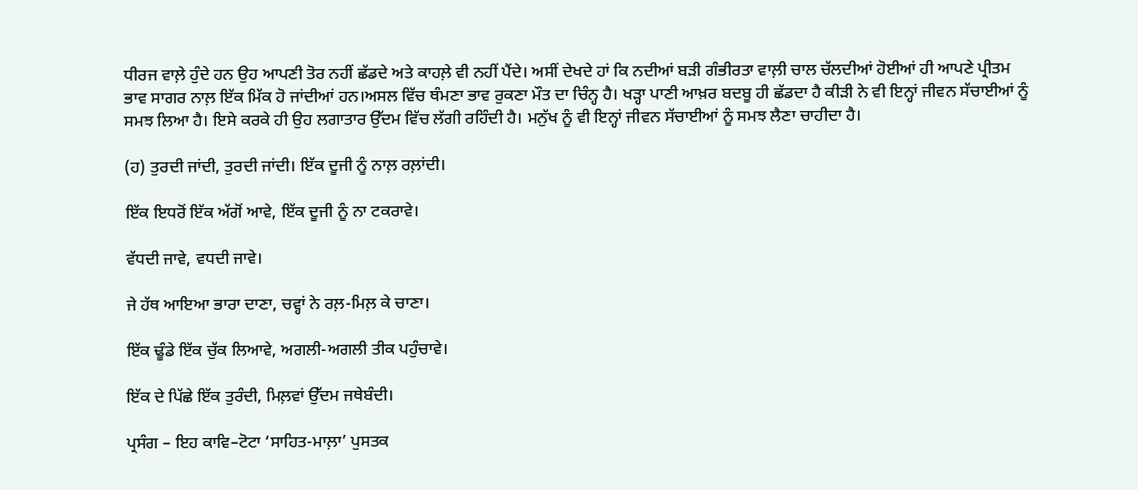ਧੀਰਜ ਵਾਲ਼ੇ ਹੁੰਦੇ ਹਨ ਉਹ ਆਪਣੀ ਤੋਰ ਨਹੀਂ ਛੱਡਦੇ ਅਤੇ ਕਾਹਲ਼ੇ ਵੀ ਨਹੀਂ ਪੈਂਦੇ। ਅਸੀਂ ਦੇਖਦੇ ਹਾਂ ਕਿ ਨਦੀਆਂ ਬੜੀ ਗੰਭੀਰਤਾ ਵਾਲ਼ੀ ਚਾਲ ਚੱਲਦੀਆਂ ਹੋਈਆਂ ਹੀ ਆਪਣੇ ਪ੍ਰੀਤਮ ਭਾਵ ਸਾਗਰ ਨਾਲ਼ ਇੱਕ ਮਿੱਕ ਹੋ ਜਾਂਦੀਆਂ ਹਨ।ਅਸਲ ਵਿੱਚ ਥੰਮਣਾ ਭਾਵ ਰੁਕਣਾ ਮੌਤ ਦਾ ਚਿੰਨ੍ਹ ਹੈ। ਖੜ੍ਹਾ ਪਾਣੀ ਆਖ਼ਰ ਬਦਬੂ ਹੀ ਛੱਡਦਾ ਹੈ ਕੀੜੀ ਨੇ ਵੀ ਇਨ੍ਹਾਂ ਜੀਵਨ ਸੱਚਾਈਆਂ ਨੂੰ ਸਮਝ ਲਿਆ ਹੈ। ਇਸੇ ਕਰਕੇ ਹੀ ਉਹ ਲਗਾਤਾਰ ਉੱਦਮ ਵਿੱਚ ਲੱਗੀ ਰਹਿੰਦੀ ਹੈ। ਮਨੁੱਖ ਨੂੰ ਵੀ ਇਨ੍ਹਾਂ ਜੀਵਨ ਸੱਚਾਈਆਂ ਨੂੰ ਸਮਝ ਲੈਣਾ ਚਾਹੀਦਾ ਹੈ।

(ਹ) ਤੁਰਦੀ ਜਾਂਦੀ, ਤੁਰਦੀ ਜਾਂਦੀ। ਇੱਕ ਦੂਜੀ ਨੂੰ ਨਾਲ਼ ਰਲ਼ਾਂਦੀ।

ਇੱਕ ਇਧਰੋਂ ਇੱਕ ਅੱਗੋਂ ਆਵੇ, ਇੱਕ ਦੂਜੀ ਨੂੰ ਨਾ ਟਕਰਾਵੇ।

ਵੱਧਦੀ ਜਾਵੇ, ਵਧਦੀ ਜਾਵੇ।

ਜੇ ਹੱਥ ਆਇਆ ਭਾਰਾ ਦਾਣਾ, ਚਵ੍ਹਾਂ ਨੇ ਰਲ਼-ਮਿਲ਼ ਕੇ ਚਾਣਾ।

ਇੱਕ ਢੂੰਡੇ ਇੱਕ ਚੁੱਕ ਲਿਆਵੇ, ਅਗਲੀ-ਅਗਲੀ ਤੀਕ ਪਹੁੰਚਾਵੇ।

ਇੱਕ ਦੇ ਪਿੱਛੇ ਇੱਕ ਤੁਰੰਦੀ, ਮਿਲ਼ਵਾਂ ਉੱਦਮ ਜਥੇਬੰਦੀ।

ਪ੍ਰਸੰਗ – ਇਹ ਕਾਵਿ–ਟੋਟਾ ‘ਸਾਹਿਤ-ਮਾਲ਼ਾ’ ਪੁਸਤਕ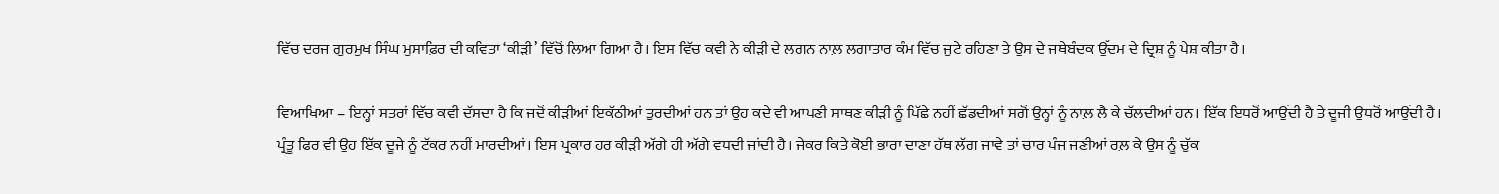ਵਿੱਚ ਦਰਜ ਗੁਰਮੁਖ ਸਿੰਘ ਮੁਸਾਫ਼ਿਰ ਦੀ ਕਵਿਤਾ ‘ਕੀੜੀ’ ਵਿੱਚੋਂ ਲਿਆ ਗਿਆ ਹੈ। ਇਸ ਵਿੱਚ ਕਵੀ ਨੇ ਕੀੜੀ ਦੇ ਲਗਨ ਨਾਲ਼ ਲਗਾਤਾਰ ਕੰਮ ਵਿੱਚ ਜੁਟੇ ਰਹਿਣਾ ਤੇ ਉਸ ਦੇ ਜਥੇਬੰਦਕ ਉੱਦਮ ਦੇ ਦ੍ਰਿਸ਼ ਨੂੰ ਪੇਸ਼ ਕੀਤਾ ਹੈ।

ਵਿਆਖਿਆ – ਇਨ੍ਹਾਂ ਸਤਰਾਂ ਵਿੱਚ ਕਵੀ ਦੱਸਦਾ ਹੈ ਕਿ ਜਦੋਂ ਕੀੜੀਆਂ ਇਕੱਠੀਆਂ ਤੁਰਦੀਆਂ ਹਨ ਤਾਂ ਉਹ ਕਦੇ ਵੀ ਆਪਣੀ ਸਾਥਣ ਕੀੜੀ ਨੂੰ ਪਿੱਛੇ ਨਹੀਂ ਛੱਡਦੀਆਂ ਸਗੋਂ ਉਨ੍ਹਾਂ ਨੂੰ ਨਾਲ਼ ਲੈ ਕੇ ਚੱਲਦੀਆਂ ਹਨ। ਇੱਕ ਇਧਰੋਂ ਆਉਂਦੀ ਹੈ ਤੇ ਦੂਜੀ ਉਧਰੋਂ ਆਉਂਦੀ ਹੈ। ਪ੍ਰੰਤੂ ਫਿਰ ਵੀ ਉਹ ਇੱਕ ਦੂਜੇ ਨੂੰ ਟੱਕਰ ਨਹੀਂ ਮਾਰਦੀਆਂ। ਇਸ ਪ੍ਰਕਾਰ ਹਰ ਕੀੜੀ ਅੱਗੇ ਹੀ ਅੱਗੇ ਵਧਦੀ ਜਾਂਦੀ ਹੈ। ਜੇਕਰ ਕਿਤੇ ਕੋਈ ਭਾਰਾ ਦਾਣਾ ਹੱਥ ਲੱਗ ਜਾਵੇ ਤਾਂ ਚਾਰ ਪੰਜ ਜਣੀਆਂ ਰਲ਼ ਕੇ ਉਸ ਨੂੰ ਚੁੱਕ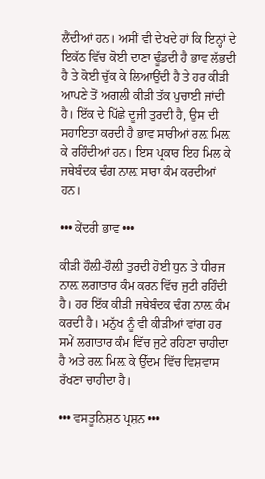ਲੈਂਦੀਆਂ ਹਨ। ਅਸੀਂ ਵੀ ਦੇਖਦੇ ਹਾਂ ਕਿ ਇਨ੍ਹਾਂ ਦੇ ਇਕੱਠ ਵਿੱਚ ਕੋਈ ਦਾਣਾ ਢੂੰਡਦੀ ਹੈ ਭਾਵ ਲੱਭਦੀ ਹੈ ਤੇ ਕੋਈ ਚੁੱਕ ਕੇ ਲਿਆਉਂਦੀ ਹੈ ਤੇ ਹਰ ਕੀੜੀ ਆਪਣੇ ਤੋਂ ਅਗਲੀ ਕੀੜੀ ਤੱਕ ਪੁਚਾਈ ਜਾਂਦੀ ਹੈ। ਇੱਕ ਦੇ ਪਿੱਛੇ ਦੂਜੀ ਤੁਰਦੀ ਹੈ, ਉਸ ਦੀ ਸਹਾਇਤਾ ਕਰਦੀ ਹੈ ਭਾਵ ਸਾਰੀਆਂ ਰਲ਼ ਮਿਲ਼ ਕੇ ਰਹਿੰਦੀਆਂ ਹਨ। ਇਸ ਪ੍ਰਕਾਰ ਇਹ ਮਿਲ ਕੇ ਜਥੇਬੰਦਕ ਢੰਗ ਨਾਲ਼ ਸਾਰਾ ਕੰਮ ਕਰਦੀਆਂ ਹਨ।

••• ਕੇਂਦਰੀ ਭਾਵ •••

ਕੀੜੀ ਹੌਲ਼ੀ-ਹੌਲ਼ੀ ਤੁਰਦੀ ਹੋਈ ਧੁਨ ਤੇ ਧੀਰਜ ਨਾਲ਼ ਲਗਾਤਾਰ ਕੰਮ ਕਰਨ ਵਿੱਚ ਜੁਟੀ ਰਹਿੰਦੀ ਹੈ। ਹਰ ਇੱਕ ਕੀੜੀ ਜਥੇਬੰਦਕ ਢੰਗ ਨਾਲ਼ ਕੰਮ ਕਰਦੀ ਹੈ। ਮਨੁੱਖ ਨੂੰ ਵੀ ਕੀੜੀਆਂ ਵਾਂਗ ਹਰ ਸਮੇਂ ਲਗਾਤਾਰ ਕੰਮ ਵਿੱਚ ਜੁਟੇ ਰਹਿਣਾ ਚਾਹੀਦਾ ਹੈ ਅਤੇ ਰਲ਼ ਮਿਲ਼ ਕੇ ਉੱਦਮ ਵਿੱਚ ਵਿਸ਼ਵਾਸ ਰੱਖਣਾ ਚਾਹੀਦਾ ਹੈ।

••• ਵਸਤੂਨਿਸ਼ਠ ਪ੍ਰਸ਼ਨ •••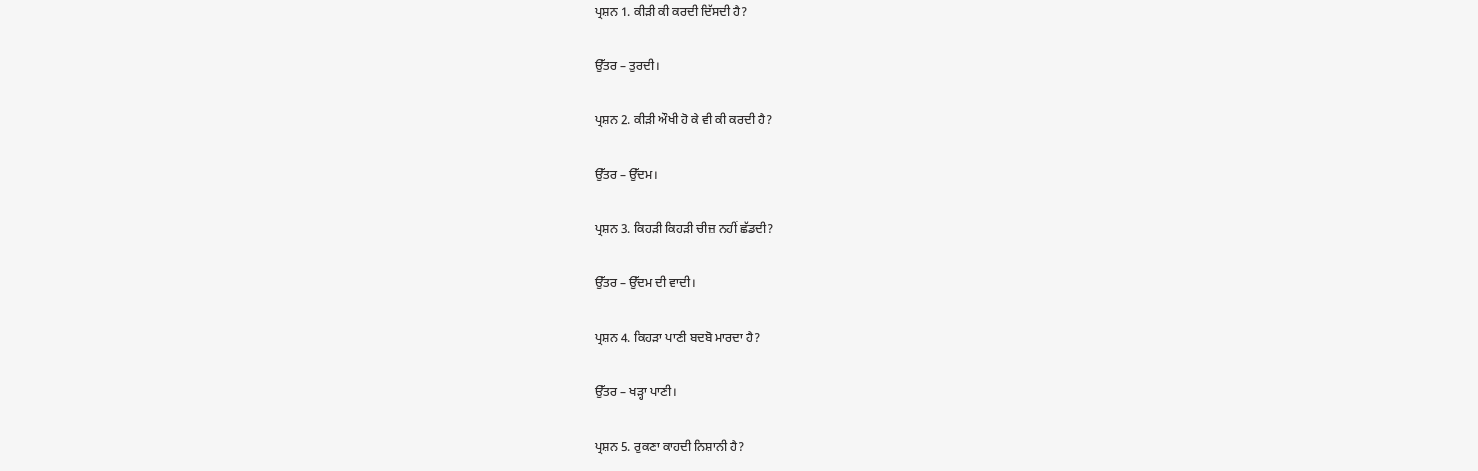ਪ੍ਰਸ਼ਨ 1. ਕੀੜੀ ਕੀ ਕਰਦੀ ਦਿੱਸਦੀ ਹੈ?

ਉੱਤਰ – ਤੁਰਦੀ।

ਪ੍ਰਸ਼ਨ 2. ਕੀੜੀ ਔਖੀ ਹੋ ਕੇ ਵੀ ਕੀ ਕਰਦੀ ਹੈ?

ਉੱਤਰ – ਉੱਦਮ।

ਪ੍ਰਸ਼ਨ 3. ਕਿਹੜੀ ਕਿਹੜੀ ਚੀਜ਼ ਨਹੀਂ ਛੱਡਦੀ?

ਉੱਤਰ – ਉੱਦਮ ਦੀ ਵਾਦੀ।

ਪ੍ਰਸ਼ਨ 4. ਕਿਹੜਾ ਪਾਣੀ ਬਦਬੋ ਮਾਰਦਾ ਹੈ?

ਉੱਤਰ – ਖੜ੍ਹਾ ਪਾਣੀ।

ਪ੍ਰਸ਼ਨ 5. ਰੁਕਣਾ ਕਾਹਦੀ ਨਿਸ਼ਾਨੀ ਹੈ?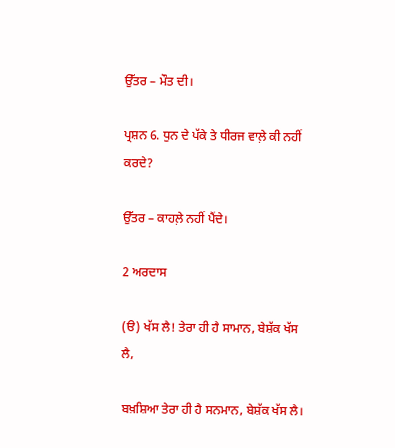ਉੱਤਰ – ਮੌਤ ਦੀ।

ਪ੍ਰਸ਼ਨ 6. ਧੁਨ ਦੇ ਪੱਕੇ ਤੇ ਧੀਰਜ ਵਾਲ਼ੇ ਕੀ ਨਹੀਂ ਕਰਦੇ?

ਉੱਤਰ – ਕਾਹਲ਼ੇ ਨਹੀਂ ਪੈਂਦੇ।

2 ਅਰਦਾਸ

(ੳ) ਖੱਸ ਲੈ! ਤੇਰਾ ਹੀ ਹੈ ਸਾਮਾਨ, ਬੇਸ਼ੱਕ ਖੱਸ ਲੈ,

ਬਖ਼ਸ਼ਿਆ ਤੇਰਾ ਹੀ ਹੈ ਸਨਮਾਨ, ਬੇਸ਼ੱਕ ਖੱਸ ਲੈ।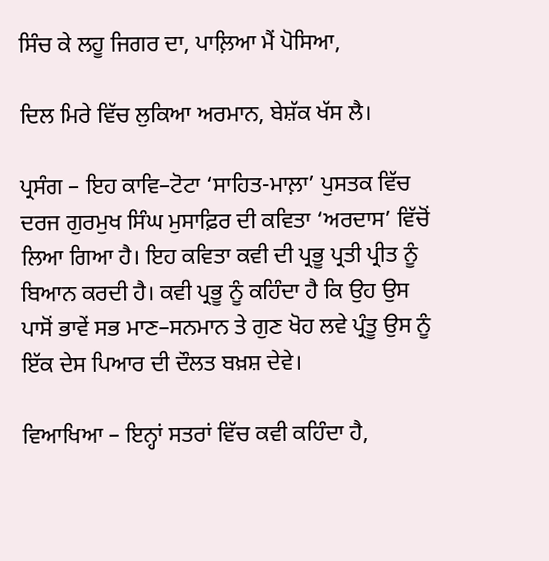ਸਿੰਚ ਕੇ ਲਹੂ ਜਿਗਰ ਦਾ, ਪਾਲ਼ਿਆ ਮੈਂ ਪੋਸਿਆ,

ਦਿਲ ਮਿਰੇ ਵਿੱਚ ਲੁਕਿਆ ਅਰਮਾਨ, ਬੇਸ਼ੱਕ ਖੱਸ ਲੈ।

ਪ੍ਰਸੰਗ – ਇਹ ਕਾਵਿ–ਟੋਟਾ ‘ਸਾਹਿਤ-ਮਾਲ਼ਾ’ ਪੁਸਤਕ ਵਿੱਚ ਦਰਜ ਗੁਰਮੁਖ ਸਿੰਘ ਮੁਸਾਫ਼ਿਰ ਦੀ ਕਵਿਤਾ ‘ਅਰਦਾਸ’ ਵਿੱਚੋਂ ਲਿਆ ਗਿਆ ਹੈ। ਇਹ ਕਵਿਤਾ ਕਵੀ ਦੀ ਪ੍ਰਭੂ ਪ੍ਰਤੀ ਪ੍ਰੀਤ ਨੂੰ ਬਿਆਨ ਕਰਦੀ ਹੈ। ਕਵੀ ਪ੍ਰਭੂ ਨੂੰ ਕਹਿੰਦਾ ਹੈ ਕਿ ਉਹ ਉਸ ਪਾਸੋਂ ਭਾਵੇਂ ਸਭ ਮਾਣ–ਸਨਮਾਨ ਤੇ ਗੁਣ ਖੋਹ ਲਵੇ ਪ੍ਰੰਤੂ ਉਸ ਨੂੰ ਇੱਕ ਦੇਸ ਪਿਆਰ ਦੀ ਦੌਲਤ ਬਖ਼ਸ਼ ਦੇਵੇ।

ਵਿਆਖਿਆ – ਇਨ੍ਹਾਂ ਸਤਰਾਂ ਵਿੱਚ ਕਵੀ ਕਹਿੰਦਾ ਹੈ,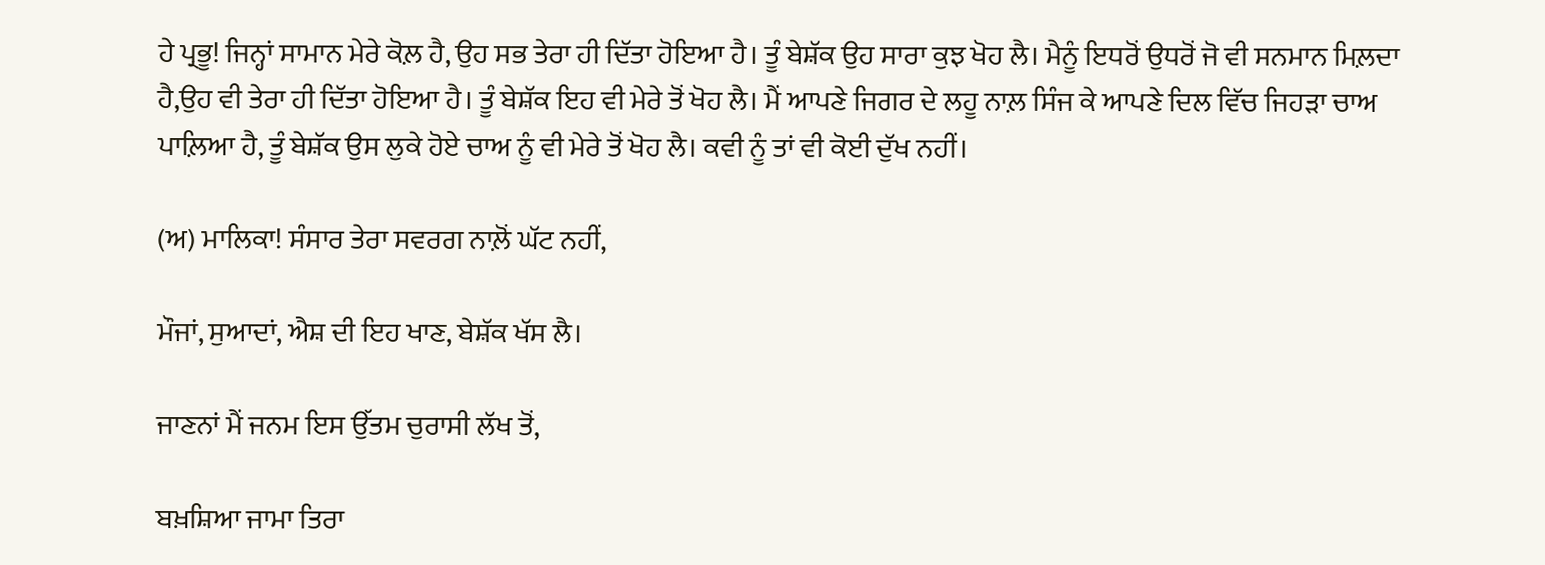ਹੇ ਪ੍ਰਭੂ! ਜਿਨ੍ਹਾਂ ਸਾਮਾਨ ਮੇਰੇ ਕੋਲ਼ ਹੈ, ਉਹ ਸਭ ਤੇਰਾ ਹੀ ਦਿੱਤਾ ਹੋਇਆ ਹੈ। ਤੂੰ ਬੇਸ਼ੱਕ ਉਹ ਸਾਰਾ ਕੁਝ ਖੋਹ ਲੈ। ਮੈਨੂੰ ਇਧਰੋਂ ਉਧਰੋਂ ਜੋ ਵੀ ਸਨਮਾਨ ਮਿਲ਼ਦਾ ਹੈ,ਉਹ ਵੀ ਤੇਰਾ ਹੀ ਦਿੱਤਾ ਹੋਇਆ ਹੈ। ਤੂੰ ਬੇਸ਼ੱਕ ਇਹ ਵੀ ਮੇਰੇ ਤੋਂ ਖੋਹ ਲੈ। ਮੈਂ ਆਪਣੇ ਜਿਗਰ ਦੇ ਲਹੂ ਨਾਲ਼ ਸਿੰਜ ਕੇ ਆਪਣੇ ਦਿਲ ਵਿੱਚ ਜਿਹੜਾ ਚਾਅ ਪਾਲ਼ਿਆ ਹੈ, ਤੂੰ ਬੇਸ਼ੱਕ ਉਸ ਲੁਕੇ ਹੋਏ ਚਾਅ ਨੂੰ ਵੀ ਮੇਰੇ ਤੋਂ ਖੋਹ ਲੈ। ਕਵੀ ਨੂੰ ਤਾਂ ਵੀ ਕੋਈ ਦੁੱਖ ਨਹੀਂ।

(ਅ) ਮਾਲਿਕਾ! ਸੰਸਾਰ ਤੇਰਾ ਸਵਰਗ ਨਾਲ਼ੋਂ ਘੱਟ ਨਹੀਂ,

ਮੌਜਾਂ, ਸੁਆਦਾਂ, ਐਸ਼ ਦੀ ਇਹ ਖਾਣ, ਬੇਸ਼ੱਕ ਖੱਸ ਲੈ।

ਜਾਣਨਾਂ ਮੈਂ ਜਨਮ ਇਸ ਉੱਤਮ ਚੁਰਾਸੀ ਲੱਖ ਤੋਂ,

ਬਖ਼ਸ਼ਿਆ ਜਾਮਾ ਤਿਰਾ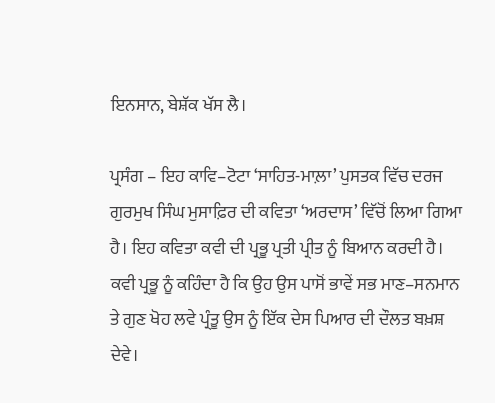ਇਨਸਾਨ, ਬੇਸ਼ੱਕ ਖੱਸ ਲੈ।

ਪ੍ਰਸੰਗ – ਇਹ ਕਾਵਿ–ਟੋਟਾ ‘ਸਾਹਿਤ-ਮਾਲ਼ਾ’ ਪੁਸਤਕ ਵਿੱਚ ਦਰਜ ਗੁਰਮੁਖ ਸਿੰਘ ਮੁਸਾਫ਼ਿਰ ਦੀ ਕਵਿਤਾ ‘ਅਰਦਾਸ’ ਵਿੱਚੋਂ ਲਿਆ ਗਿਆ ਹੈ। ਇਹ ਕਵਿਤਾ ਕਵੀ ਦੀ ਪ੍ਰਭੂ ਪ੍ਰਤੀ ਪ੍ਰੀਤ ਨੂੰ ਬਿਆਨ ਕਰਦੀ ਹੈ। ਕਵੀ ਪ੍ਰਭੂ ਨੂੰ ਕਹਿੰਦਾ ਹੈ ਕਿ ਉਹ ਉਸ ਪਾਸੋਂ ਭਾਵੇਂ ਸਭ ਮਾਣ–ਸਨਮਾਨ ਤੇ ਗੁਣ ਖੋਹ ਲਵੇ ਪ੍ਰੰਤੂ ਉਸ ਨੂੰ ਇੱਕ ਦੇਸ ਪਿਆਰ ਦੀ ਦੌਲਤ ਬਖ਼ਸ਼ ਦੇਵੇ।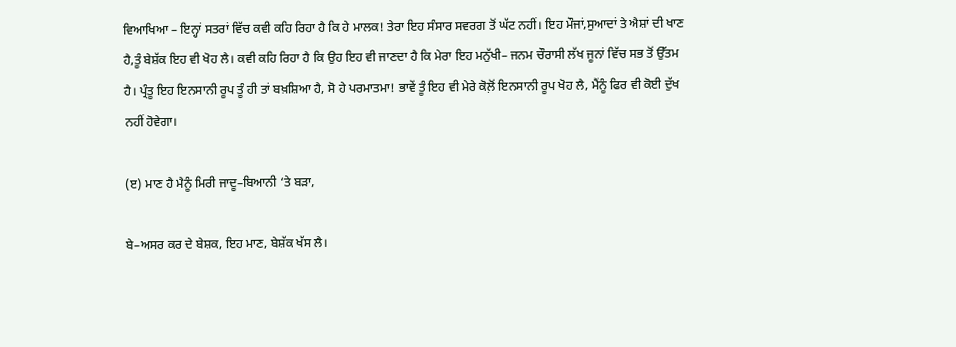ਵਿਆਖਿਆ – ਇਨ੍ਹਾਂ ਸਤਰਾਂ ਵਿੱਚ ਕਵੀ ਕਹਿ ਰਿਹਾ ਹੈ ਕਿ ਹੇ ਮਾਲਕ! ਤੇਰਾ ਇਹ ਸੰਸਾਰ ਸਵਰਗ ਤੋਂ ਘੱਟ ਨਹੀਂ। ਇਹ ਮੌਜਾਂ,ਸੁਆਦਾਂ ਤੇ ਐਸ਼ਾਂ ਦੀ ਖਾਣ ਹੈ,ਤੂੰ ਬੇਸ਼ੱਕ ਇਹ ਵੀ ਖੋਹ ਲੈ। ਕਵੀ ਕਹਿ ਰਿਹਾ ਹੈ ਕਿ ਉਹ ਇਹ ਵੀ ਜਾਣਦਾ ਹੈ ਕਿ ਮੇਰਾ ਇਹ ਮਨੁੱਖੀ– ਜਨਮ ਚੌਰਾਸੀ ਲੱਖ ਜੂਨਾਂ ਵਿੱਚ ਸਭ ਤੋਂ ਉੱਤਮ ਹੈ। ਪ੍ਰੰਤੂ ਇਹ ਇਨਸਾਨੀ ਰੂਪ ਤੂੰ ਹੀ ਤਾਂ ਬਖ਼ਸ਼ਿਆ ਹੈ, ਸੋ ਹੇ ਪਰਮਾਤਮਾ! ਭਾਵੇਂ ਤੂੰ ਇਹ ਵੀ ਮੇਰੇ ਕੋਲ਼ੋਂ ਇਨਸਾਨੀ ਰੂਪ ਖੋਹ ਲੈ, ਮੈਂਨੂੰ ਫਿਰ ਵੀ ਕੋਈ ਦੁੱਖ ਨਹੀਂ ਹੋਵੇਗਾ।

(ੲ) ਮਾਣ ਹੈ ਮੈਨੂੰ ਮਿਰੀ ਜਾਦੂ–ਬਿਆਨੀ ‘ਤੇ ਬੜਾ,

ਬੇ–ਅਸਰ ਕਰ ਦੇ ਬੇਸ਼ਕ, ਇਹ ਮਾਣ, ਬੇਸ਼ੱਕ ਖੱਸ ਲੈ।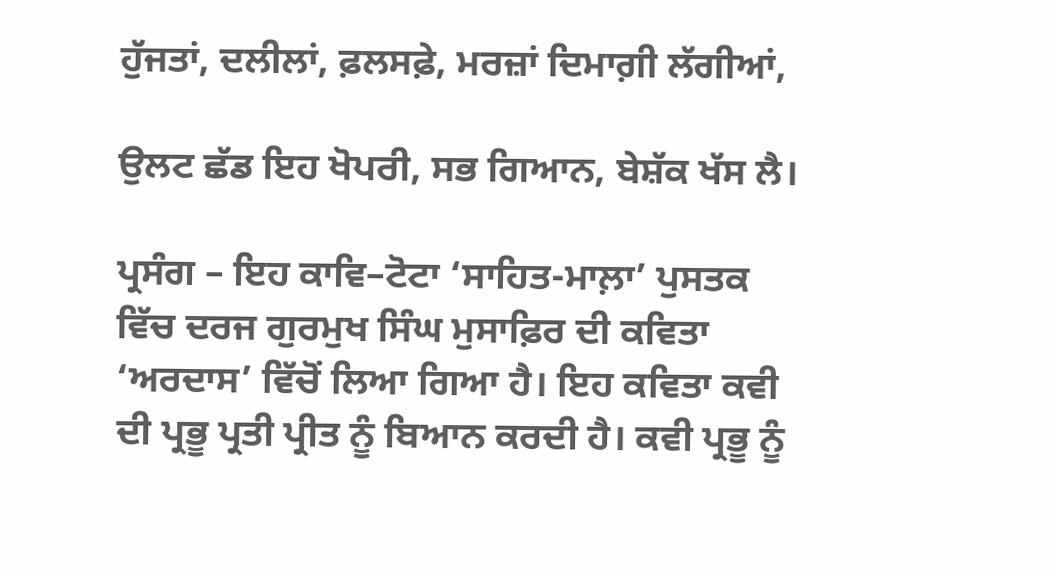ਹੁੱਜਤਾਂ, ਦਲੀਲਾਂ, ਫ਼ਲਸਫ਼ੇ, ਮਰਜ਼ਾਂ ਦਿਮਾਗ਼ੀ ਲੱਗੀਆਂ,

ਉਲਟ ਛੱਡ ਇਹ ਖੋਪਰੀ, ਸਭ ਗਿਆਨ, ਬੇਸ਼ੱਕ ਖੱਸ ਲੈ।

ਪ੍ਰਸੰਗ – ਇਹ ਕਾਵਿ–ਟੋਟਾ ‘ਸਾਹਿਤ-ਮਾਲ਼ਾ’ ਪੁਸਤਕ ਵਿੱਚ ਦਰਜ ਗੁਰਮੁਖ ਸਿੰਘ ਮੁਸਾਫ਼ਿਰ ਦੀ ਕਵਿਤਾ ‘ਅਰਦਾਸ’ ਵਿੱਚੋਂ ਲਿਆ ਗਿਆ ਹੈ। ਇਹ ਕਵਿਤਾ ਕਵੀ ਦੀ ਪ੍ਰਭੂ ਪ੍ਰਤੀ ਪ੍ਰੀਤ ਨੂੰ ਬਿਆਨ ਕਰਦੀ ਹੈ। ਕਵੀ ਪ੍ਰਭੂ ਨੂੰ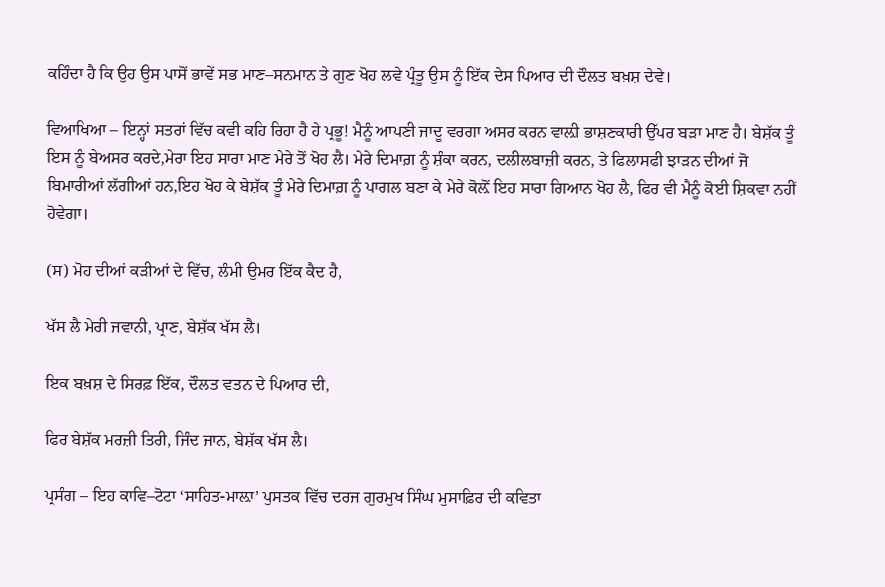ਕਹਿੰਦਾ ਹੈ ਕਿ ਉਹ ਉਸ ਪਾਸੋਂ ਭਾਵੇਂ ਸਭ ਮਾਣ–ਸਨਮਾਨ ਤੇ ਗੁਣ ਖੋਹ ਲਵੇ ਪ੍ਰੰਤੂ ਉਸ ਨੂੰ ਇੱਕ ਦੇਸ ਪਿਆਰ ਦੀ ਦੌਲਤ ਬਖ਼ਸ਼ ਦੇਵੇ।

ਵਿਆਖਿਆ – ਇਨ੍ਹਾਂ ਸਤਰਾਂ ਵਿੱਚ ਕਵੀ ਕਹਿ ਰਿਹਾ ਹੈ ਹੇ ਪ੍ਰਭੂ! ਮੈਨੂੰ ਆਪਣੀ ਜਾਦੂ ਵਰਗਾ ਅਸਰ ਕਰਨ ਵਾਲ਼ੀ ਭਾਸ਼ਣਕਾਰੀ ਉੱਪਰ ਬੜਾ ਮਾਣ ਹੈ। ਬੇਸ਼ੱਕ ਤੂੰ ਇਸ ਨੂੰ ਬੇਅਸਰ ਕਰਦੇ,ਮੇਰਾ ਇਹ ਸਾਰਾ ਮਾਣ ਮੇਰੇ ਤੋਂ ਖੋਹ ਲੈ। ਮੇਰੇ ਦਿਮਾਗ਼ ਨੂੰ ਸ਼ੰਕਾ ਕਰਨ, ਦਲੀਲਬਾਜ਼ੀ ਕਰਨ, ਤੇ ਫਿਲਾਸਫੀ ਝਾੜਨ ਦੀਆਂ ਜੋ ਬਿਮਾਰੀਆਂ ਲੱਗੀਆਂ ਹਨ,ਇਹ ਖੋਹ ਕੇ ਬੇਸ਼ੱਕ ਤੂੰ ਮੇਰੇ ਦਿਮਾਗ਼ ਨੂੰ ਪਾਗਲ ਬਣਾ ਕੇ ਮੇਰੇ ਕੋਲ਼ੋਂ ਇਹ ਸਾਰਾ ਗਿਆਨ ਖੋਹ ਲੈ, ਫਿਰ ਵੀ ਮੈਨੂੰ ਕੋਈ ਸ਼ਿਕਵਾ ਨਹੀਂ ਹੋਵੇਗਾ।

(ਸ) ਮੋਹ ਦੀਆਂ ਕੜੀਆਂ ਦੇ ਵਿੱਚ, ਲੰਮੀ ਉਮਰ ਇੱਕ ਕੈਦ ਹੈ,

ਖੱਸ ਲੈ ਮੇਰੀ ਜਵਾਨੀ, ਪ੍ਰਾਣ, ਬੇਸ਼ੱਕ ਖੱਸ ਲੈ।

ਇਕ ਬਖ਼ਸ਼ ਦੇ ਸਿਰਫ਼ ਇੱਕ, ਦੌਲਤ ਵਤਨ ਦੇ ਪਿਆਰ ਦੀ,

ਫਿਰ ਬੇਸ਼ੱਕ ਮਰਜ਼ੀ ਤਿਰੀ, ਜਿੰਦ ਜਾਨ, ਬੇਸ਼ੱਕ ਖੱਸ ਲੈ।

ਪ੍ਰਸੰਗ – ਇਹ ਕਾਵਿ–ਟੋਟਾ ‘ਸਾਹਿਤ-ਮਾਲ਼ਾ’ ਪੁਸਤਕ ਵਿੱਚ ਦਰਜ ਗੁਰਮੁਖ ਸਿੰਘ ਮੁਸਾਫ਼ਿਰ ਦੀ ਕਵਿਤਾ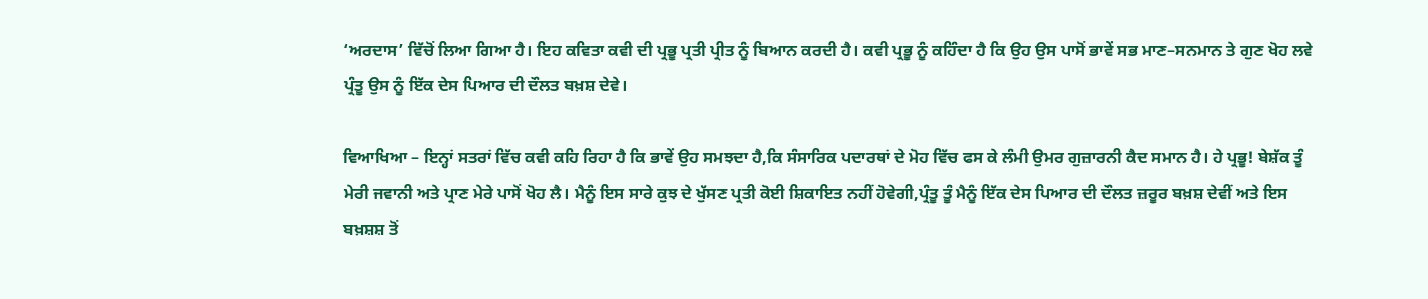‘ਅਰਦਾਸ’ ਵਿੱਚੋਂ ਲਿਆ ਗਿਆ ਹੈ। ਇਹ ਕਵਿਤਾ ਕਵੀ ਦੀ ਪ੍ਰਭੂ ਪ੍ਰਤੀ ਪ੍ਰੀਤ ਨੂੰ ਬਿਆਨ ਕਰਦੀ ਹੈ। ਕਵੀ ਪ੍ਰਭੂ ਨੂੰ ਕਹਿੰਦਾ ਹੈ ਕਿ ਉਹ ਉਸ ਪਾਸੋਂ ਭਾਵੇਂ ਸਭ ਮਾਣ–ਸਨਮਾਨ ਤੇ ਗੁਣ ਖੋਹ ਲਵੇ ਪ੍ਰੰਤੂ ਉਸ ਨੂੰ ਇੱਕ ਦੇਸ ਪਿਆਰ ਦੀ ਦੌਲਤ ਬਖ਼ਸ਼ ਦੇਵੇ।

ਵਿਆਖਿਆ – ਇਨ੍ਹਾਂ ਸਤਰਾਂ ਵਿੱਚ ਕਵੀ ਕਹਿ ਰਿਹਾ ਹੈ ਕਿ ਭਾਵੇਂ ਉਹ ਸਮਝਦਾ ਹੈ,ਕਿ ਸੰਸਾਰਿਕ ਪਦਾਰਥਾਂ ਦੇ ਮੋਹ ਵਿੱਚ ਫਸ ਕੇ ਲੰਮੀ ਉਮਰ ਗੁਜ਼ਾਰਨੀ ਕੈਦ ਸਮਾਨ ਹੈ। ਹੇ ਪ੍ਰਭੂ! ਬੇਸ਼ੱਕ ਤੂੰ ਮੇਰੀ ਜਵਾਨੀ ਅਤੇ ਪ੍ਰਾਣ ਮੇਰੇ ਪਾਸੋਂ ਖੋਹ ਲੈ। ਮੈਨੂੰ ਇਸ ਸਾਰੇ ਕੁਝ ਦੇ ਖੁੱਸਣ ਪ੍ਰਤੀ ਕੋਈ ਸ਼ਿਕਾਇਤ ਨਹੀਂ ਹੋਵੇਗੀ,ਪ੍ਰੰਤੂ ਤੂੰ ਮੈਨੂੰ ਇੱਕ ਦੇਸ ਪਿਆਰ ਦੀ ਦੌਲਤ ਜ਼ਰੂਰ ਬਖ਼ਸ਼ ਦੇਵੀਂ ਅਤੇ ਇਸ ਬਖ਼ਸ਼ਸ਼ ਤੋਂ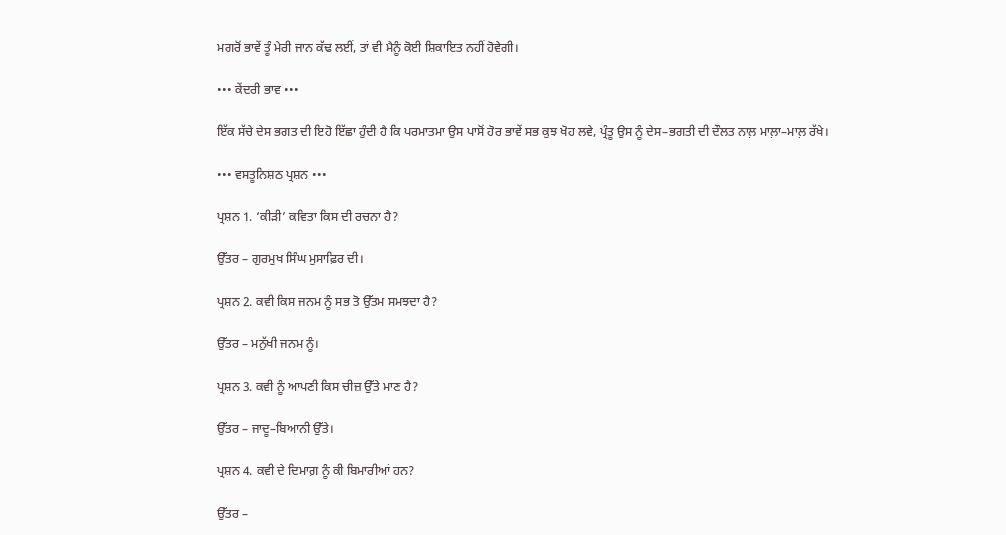ਮਗਰੋਂ ਭਾਵੇਂ ਤੂੰ ਮੇਰੀ ਜਾਨ ਕੱਢ ਲਈਂ, ਤਾਂ ਵੀ ਮੈਨੂੰ ਕੋਈ ਸ਼ਿਕਾਇਤ ਨਹੀਂ ਹੋਵੇਗੀ।

••• ਕੇਂਦਰੀ ਭਾਵ •••

ਇੱਕ ਸੱਚੇ ਦੇਸ ਭਗਤ ਦੀ ਇਹੋ ਇੱਛਾ ਹੁੰਦੀ ਹੈ ਕਿ ਪਰਮਾਤਮਾ ਉਸ ਪਾਸੋਂ ਹੋਰ ਭਾਵੇਂ ਸਭ ਕੁਝ ਖੋਹ ਲਵੇ, ਪ੍ਰੰਤੂ ਉਸ ਨੂੰ ਦੇਸ–ਭਗਤੀ ਦੀ ਦੌਲਤ ਨਾਲ਼ ਮਾਲ਼ਾ–ਮਾਲ਼ ਰੱਖੇ।

••• ਵਸਤੂਨਿਸ਼ਠ ਪ੍ਰਸ਼ਨ •••

ਪ੍ਰਸ਼ਨ 1. ‘ਕੀੜੀ’ ਕਵਿਤਾ ਕਿਸ ਦੀ ਰਚਨਾ ਹੈ?

ਉੱਤਰ – ਗੁਰਮੁਖ ਸਿੰਘ ਮੁਸਾਫ਼ਿਰ ਦੀ।

ਪ੍ਰਸ਼ਨ 2. ਕਵੀ ਕਿਸ ਜਨਮ ਨੂੰ ਸਭ ਤੋ ਉੱਤਮ ਸਮਝਦਾ ਹੈ?

ਉੱਤਰ – ਮਨੁੱਖੀ ਜਨਮ ਨੂੰ।

ਪ੍ਰਸ਼ਨ 3. ਕਵੀ ਨੂੰ ਆਪਣੀ ਕਿਸ ਚੀਜ਼ ਉੱਤੇ ਮਾਣ ਹੈ?

ਉੱਤਰ – ਜਾਦੂ–ਬਿਆਨੀ ਉੱਤੇ।

ਪ੍ਰਸ਼ਨ 4. ਕਵੀ ਦੇ ਦਿਮਾਗ਼ ਨੂੰ ਕੀ ਬਿਮਾਰੀਆਂ ਹਨ?

ਉੱਤਰ –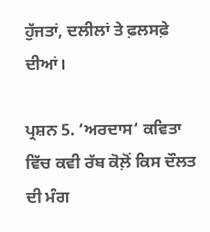ਹੁੱਜਤਾਂ, ਦਲੀਲਾਂ ਤੇ ਫ਼ਲਸਫ਼ੇ ਦੀਆਂ।

ਪ੍ਰਸ਼ਨ 5. ‘ਅਰਦਾਸ‘ ਕਵਿਤਾ ਵਿੱਚ ਕਵੀ ਰੱਬ ਕੋਲ਼ੋਂ ਕਿਸ ਦੌਲਤ ਦੀ ਮੰਗ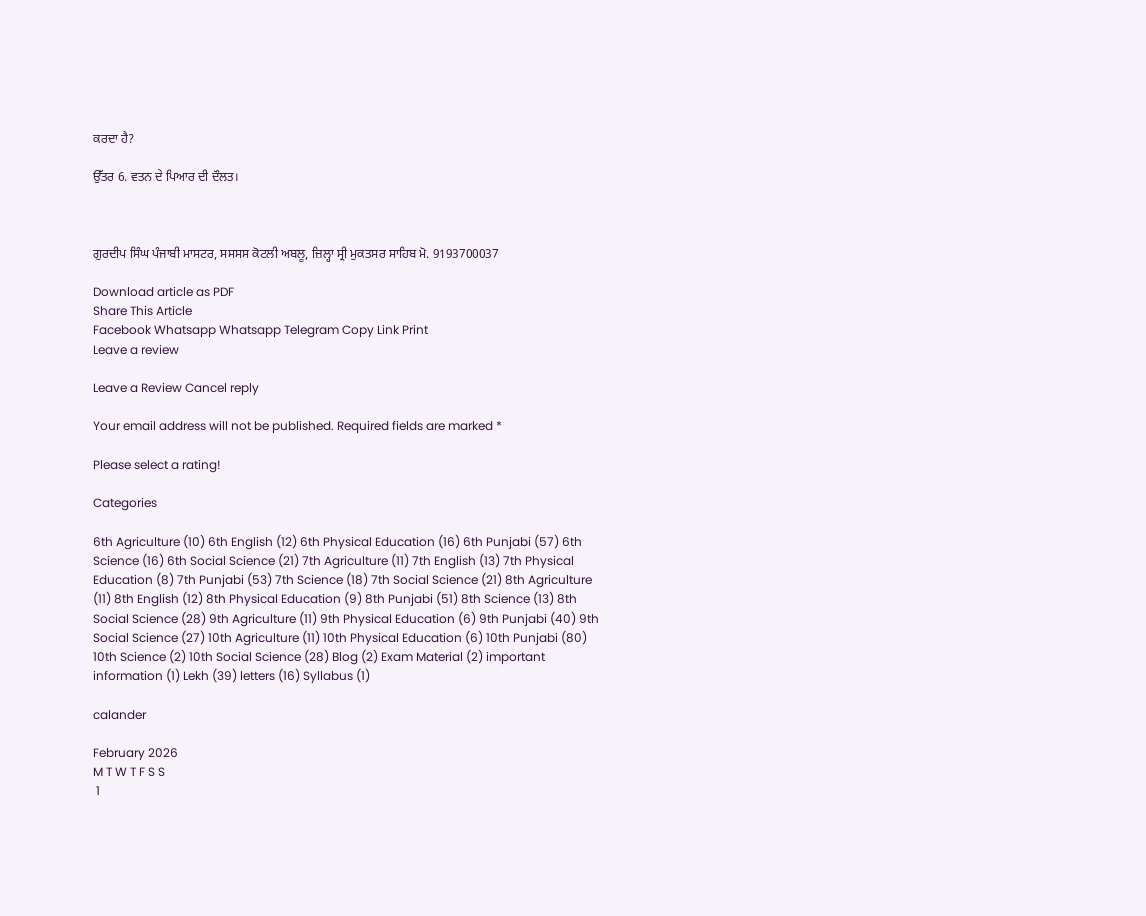ਕਰਦਾ ਹੈ?

ਉੱਤਰ 6. ਵਤਨ ਦੇ ਪਿਆਰ ਦੀ ਦੌਲਤ।



ਗੁਰਦੀਪ ਸਿੰਘ ਪੰਜਾਬੀ ਮਾਸਟਰ, ਸਸਸਸ ਕੋਟਲੀ ਅਬਲੂ, ਜ਼ਿਲ੍ਹਾ ਸ੍ਰੀ ਮੁਕਤਸਰ ਸਾਹਿਬ ਮੋ. 9193700037

Download article as PDF
Share This Article
Facebook Whatsapp Whatsapp Telegram Copy Link Print
Leave a review

Leave a Review Cancel reply

Your email address will not be published. Required fields are marked *

Please select a rating!

Categories

6th Agriculture (10) 6th English (12) 6th Physical Education (16) 6th Punjabi (57) 6th Science (16) 6th Social Science (21) 7th Agriculture (11) 7th English (13) 7th Physical Education (8) 7th Punjabi (53) 7th Science (18) 7th Social Science (21) 8th Agriculture (11) 8th English (12) 8th Physical Education (9) 8th Punjabi (51) 8th Science (13) 8th Social Science (28) 9th Agriculture (11) 9th Physical Education (6) 9th Punjabi (40) 9th Social Science (27) 10th Agriculture (11) 10th Physical Education (6) 10th Punjabi (80) 10th Science (2) 10th Social Science (28) Blog (2) Exam Material (2) important information (1) Lekh (39) letters (16) Syllabus (1)

calander

February 2026
M T W T F S S
 1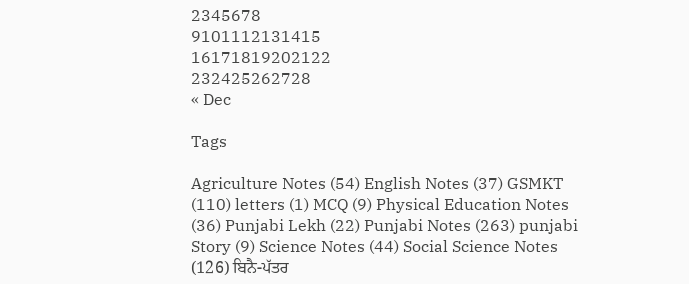2345678
9101112131415
16171819202122
232425262728
« Dec

Tags

Agriculture Notes (54) English Notes (37) GSMKT (110) letters (1) MCQ (9) Physical Education Notes (36) Punjabi Lekh (22) Punjabi Notes (263) punjabi Story (9) Science Notes (44) Social Science Notes (126) ਬਿਨੈ-ਪੱਤਰ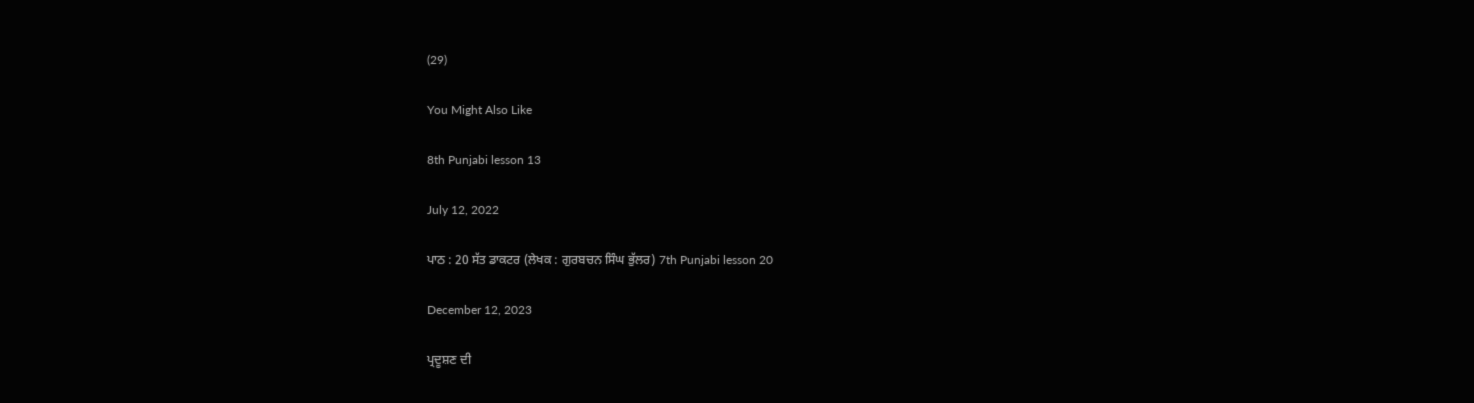(29)

You Might Also Like

8th Punjabi lesson 13

July 12, 2022

ਪਾਠ : 20 ਸੱਤ ਡਾਕਟਰ (ਲੇਖਕ : ਗੁਰਬਚਨ ਸਿੰਘ ਭੁੱਲਰ) 7th Punjabi lesson 20

December 12, 2023

ਪ੍ਰਦੂਸ਼ਣ ਦੀ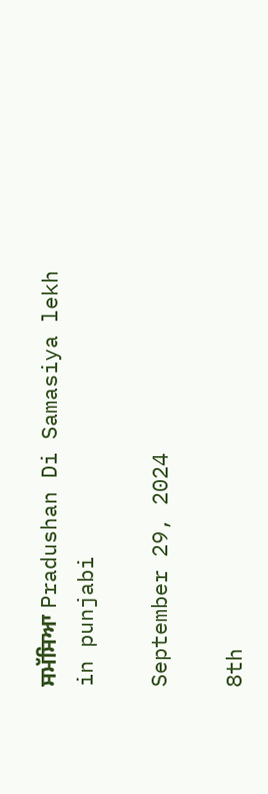ਸਮੱਸਿਆ Pradushan Di Samasiya lekh in punjabi

September 29, 2024

8th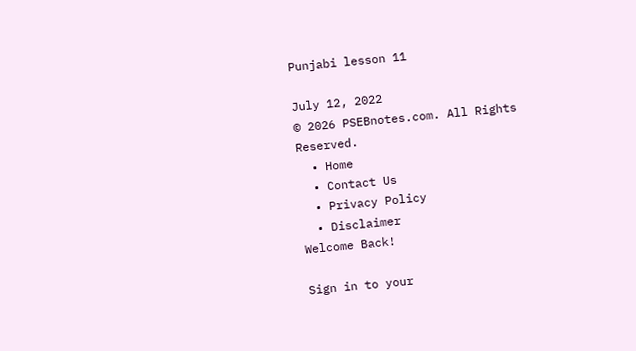Punjabi lesson 11

July 12, 2022
© 2026 PSEBnotes.com. All Rights Reserved.
  • Home
  • Contact Us
  • Privacy Policy
  • Disclaimer
Welcome Back!

Sign in to your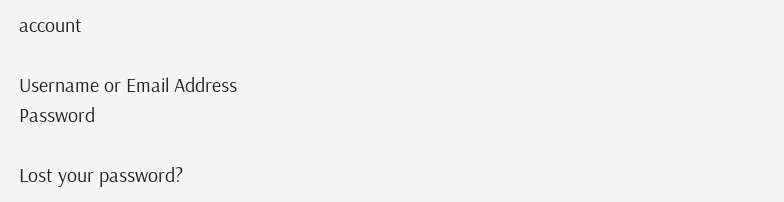account

Username or Email Address
Password

Lost your password?